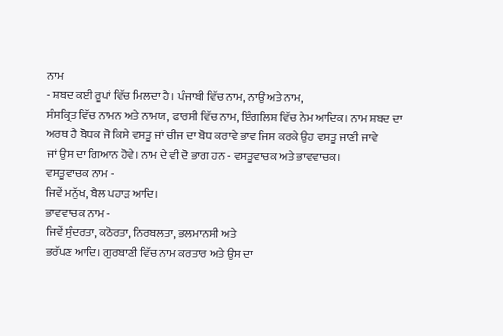ਨਾਮ
- ਸ਼ਬਦ ਕਈ ਰੂਪਾਂ ਵਿੱਚ ਮਿਲਦਾ ਹੈ। ਪੰਜਾਬੀ ਵਿੱਚ ਨਾਮ, ਨਾਉਂ ਅਤੇ ਨਾਮ,
ਸੰਸਕ੍ਰਿਤ ਵਿੱਚ ਨਾਮਨ ਅਤੇ ਨਾਮਯ, ਫਾਰਸੀ ਵਿੱਚ ਨਾਮ, ਇੰਗਲਿਸ਼ ਵਿੱਚ ਨੇਮ ਆਦਿਕ। ਨਾਮ ਸ਼ਬਦ ਦਾ
ਅਰਥ ਹੈ ਬੋਧਕ ਜੋ ਕਿਸੇ ਵਸਤੂ ਜਾਂ ਚੀਜ ਦਾ ਬੋਧ ਕਰਾਵੇ ਭਾਵ ਜਿਸ ਕਰਕੇ ਉਹ ਵਸਤੂ ਜਾਣੀ ਜਾਵੇ
ਜਾਂ ਉਸ ਦਾ ਗਿਆਨ ਹੋਵੇ। ਨਾਮ ਦੇ ਵੀ ਦੋ ਭਾਗ ਹਨ - ਵਸਤੂਵਾਚਕ ਅਤੇ ਭਾਵਵਾਚਕ।
ਵਸਤੂਵਾਚਕ ਨਾਮ -
ਜਿਵੇਂ ਮਨੁੱਖ, ਬੈਲ ਪਹਾੜ ਆਦਿ।
ਭਾਵਵਾਚਕ ਨਾਮ -
ਜਿਵੇਂ ਸੁੰਦਰਤਾ, ਕਠੋਰਤਾ, ਨਿਰਬਲਤਾ, ਭਲਮਾਨਸੀ ਅਤੇ
ਭਰੱਪਣ ਆਦਿ। ਗੁਰਬਾਣੀ ਵਿੱਚ ਨਾਮ ਕਰਤਾਰ ਅਤੇ ਉਸ ਦਾ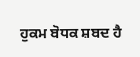ਹੁਕਮ ਬੋਧਕ ਸ਼ਬਦ ਹੈ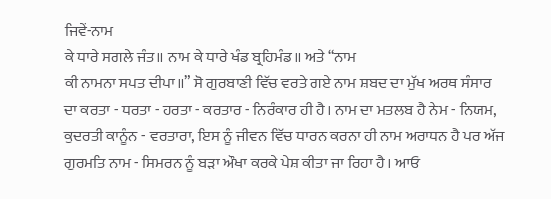ਜਿਵੇਂ-ਨਾਮ
ਕੇ ਧਾਰੇ ਸਗਲੇ ਜੰਤ॥ ਨਾਮ ਕੇ ਧਾਰੇ ਖੰਡ ਬ੍ਰਹਿਮੰਡ॥ ਅਤੇ “ਨਾਮ
ਕੀ ਨਾਮਨਾ ਸਪਤ ਦੀਪਾ॥” ਸੋ ਗੁਰਬਾਣੀ ਵਿੱਚ ਵਰਤੇ ਗਏ ਨਾਮ ਸ਼ਬਦ ਦਾ ਮੁੱਖ ਅਰਥ ਸੰਸਾਰ
ਦਾ ਕਰਤਾ - ਧਰਤਾ - ਹਰਤਾ - ਕਰਤਾਰ - ਨਿਰੰਕਾਰ ਹੀ ਹੈ। ਨਾਮ ਦਾ ਮਤਲਬ ਹੈ ਨੇਮ - ਨਿਯਮ,
ਕੁਦਰਤੀ ਕਾਨੂੰਨ - ਵਰਤਾਰਾ, ਇਸ ਨੂੰ ਜੀਵਨ ਵਿੱਚ ਧਾਰਨ ਕਰਨਾ ਹੀ ਨਾਮ ਅਰਾਧਨ ਹੈ ਪਰ ਅੱਜ
ਗੁਰਮਤਿ ਨਾਮ - ਸਿਮਰਨ ਨੂੰ ਬੜਾ ਔਖਾ ਕਰਕੇ ਪੇਸ਼ ਕੀਤਾ ਜਾ ਰਿਹਾ ਹੈ। ਆਓ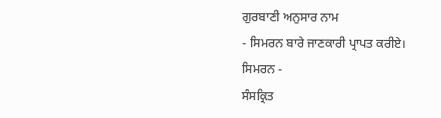ਗੁਰਬਾਣੀ ਅਨੁਸਾਰ ਨਾਮ
- ਸਿਮਰਨ ਬਾਰੇ ਜਾਣਕਾਰੀ ਪ੍ਰਾਪਤ ਕਰੀਏ।
ਸਿਮਰਨ -
ਸੰਸਕ੍ਰਿਤ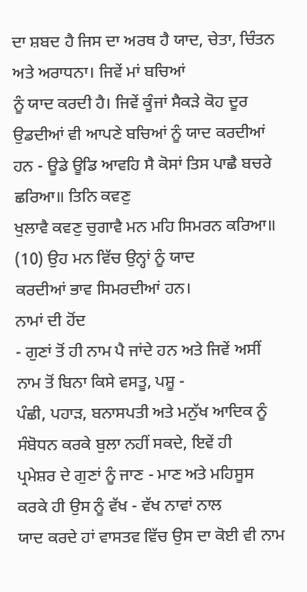ਦਾ ਸ਼ਬਦ ਹੈ ਜਿਸ ਦਾ ਅਰਥ ਹੈ ਯਾਦ, ਚੇਤਾ, ਚਿੰਤਨ ਅਤੇ ਅਰਾਧਨਾ। ਜਿਵੇਂ ਮਾਂ ਬਚਿਆਂ
ਨੂੰ ਯਾਦ ਕਰਦੀ ਹੈ। ਜਿਵੇਂ ਕੂੰਜਾਂ ਸੈਕੜੇ ਕੋਹ ਦੂਰ ਉਡਦੀਆਂ ਵੀ ਆਪਣੇ ਬਚਿਆਂ ਨੂੰ ਯਾਦ ਕਰਦੀਆਂ
ਹਨ - ਊਡੇ ਊਡਿ ਆਵਹਿ ਸੈ ਕੋਸਾਂ ਤਿਸ ਪਾਛੈ ਬਚਰੇ ਛਰਿਆ॥ ਤਿਨਿ ਕਵਣੁ
ਖੁਲਾਵੈ ਕਵਣੁ ਚੁਗਾਵੈ ਮਨ ਮਹਿ ਸਿਮਰਨ ਕਰਿਆ॥ (10) ਉਹ ਮਨ ਵਿੱਚ ਉਨ੍ਹਾਂ ਨੂੰ ਯਾਦ
ਕਰਦੀਆਂ ਭਾਵ ਸਿਮਰਦੀਆਂ ਹਨ।
ਨਾਮਾਂ ਦੀ ਹੋਂਦ
- ਗੁਣਾਂ ਤੋਂ ਹੀ ਨਾਮ ਪੈ ਜਾਂਦੇ ਹਨ ਅਤੇ ਜਿਵੇਂ ਅਸੀਂ ਨਾਮ ਤੋਂ ਬਿਨਾ ਕਿਸੇ ਵਸਤੂ, ਪਸ਼ੂ -
ਪੰਛੀ, ਪਹਾੜ, ਬਨਾਸਪਤੀ ਅਤੇ ਮਨੁੱਖ ਆਦਿਕ ਨੂੰ ਸੰਬੋਧਨ ਕਰਕੇ ਬੁਲਾ ਨਹੀਂ ਸਕਦੇ, ਇਵੇਂ ਹੀ
ਪ੍ਰਮੇਸ਼ਰ ਦੇ ਗੁਣਾਂ ਨੂੰ ਜਾਣ - ਮਾਣ ਅਤੇ ਮਹਿਸੂਸ ਕਰਕੇ ਹੀ ਉਸ ਨੂੰ ਵੱਖ - ਵੱਖ ਨਾਵਾਂ ਨਾਲ
ਯਾਦ ਕਰਦੇ ਹਾਂ ਵਾਸਤਵ ਵਿੱਚ ਉਸ ਦਾ ਕੋਈ ਵੀ ਨਾਮ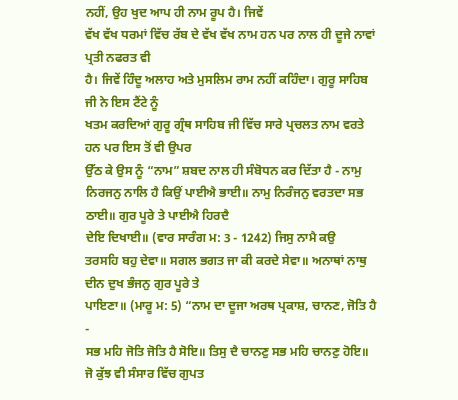ਨਹੀਂ, ਉਹ ਖੁਦ ਆਪ ਹੀ ਨਾਮ ਰੂਪ ਹੈ। ਜਿਵੇਂ
ਵੱਖ ਵੱਖ ਧਰਮਾਂ ਵਿੱਚ ਰੱਬ ਦੇ ਵੱਖ ਵੱਖ ਨਾਮ ਹਨ ਪਰ ਨਾਲ ਹੀ ਦੂਜੇ ਨਾਵਾਂ ਪ੍ਰਤੀ ਨਫਰਤ ਵੀ
ਹੈ। ਜਿਵੇਂ ਹਿੰਦੂ ਅਲਾਹ ਅਤੇ ਮੁਸਲਿਮ ਰਾਮ ਨਹੀਂ ਕਹਿੰਦਾ। ਗੁਰੂ ਸਾਹਿਬ ਜੀ ਨੇ ਇਸ ਟੈਂਟੇ ਨੂੰ
ਖਤਮ ਕਰਦਿਆਂ ਗੁਰੂ ਗ੍ਰੰਥ ਸਾਹਿਬ ਜੀ ਵਿੱਚ ਸਾਰੇ ਪ੍ਰਚਲਤ ਨਾਮ ਵਰਤੇ ਹਨ ਪਰ ਇਸ ਤੋਂ ਵੀ ਉਪਰ
ਉੱਠ ਕੇ ਉਸ ਨੂੰ “ਨਾਮ” ਸ਼ਬਦ ਨਾਲ ਹੀ ਸੰਬੋਧਨ ਕਰ ਦਿੱਤਾ ਹੈ - ਨਾਮੁ
ਨਿਰਜਨੁ ਨਾਲਿ ਹੈ ਕਿਉਂ ਪਾਈਐ ਭਾਈ॥ ਨਾਮੁ ਨਿਰੰਜਨੁ ਵਰਤਦਾ ਸਭ ਠਾਈ॥ ਗੁਰ ਪੂਰੇ ਤੇ ਪਾਈਐ ਹਿਰਦੈ
ਦੇਇ ਦਿਖਾਈ॥ (ਵਾਰ ਸਾਰੰਗ ਮ: 3 - 1242) ਜਿਸੁ ਨਾਮੈ ਕਉ
ਤਰਸਹਿ ਬਹੁ ਦੇਵਾ॥ ਸਗਲ ਭਗਤ ਜਾ ਕੀ ਕਰਦੇ ਸੇਵਾ॥ ਅਨਾਥਾਂ ਨਾਥੁ ਦੀਨ ਦੁਖ ਭੰਜਨੁ ਗੁਰ ਪੂਰੇ ਤੇ
ਪਾਇਣਾ॥ (ਮਾਰੂ ਮ: 5) “ਨਾਮ ਦਾ ਦੂਜਾ ਅਰਥ ਪ੍ਰਕਾਸ਼, ਚਾਨਣ, ਜੋਤਿ ਹੈ -
ਸਭ ਮਹਿ ਜੋਤਿ ਜੋਤਿ ਹੈ ਸੋਇ॥ ਤਿਸੁ ਦੈ ਚਾਨਣੁ ਸਭ ਮਹਿ ਚਾਨਣੁ ਹੋਇ॥
ਜੋ ਕੁੱਝ ਵੀ ਸੰਸਾਰ ਵਿੱਚ ਗੁਪਤ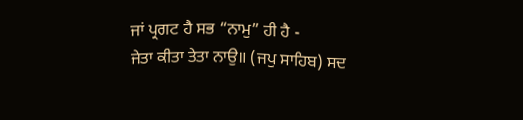ਜਾਂ ਪ੍ਰਗਟ ਹੈ ਸਭ “ਨਾਮੁ” ਹੀ ਹੈ -
ਜੇਤਾ ਕੀਤਾ ਤੇਤਾ ਨਾਉ॥ (ਜਪੁ ਸਾਹਿਬ) ਸਦ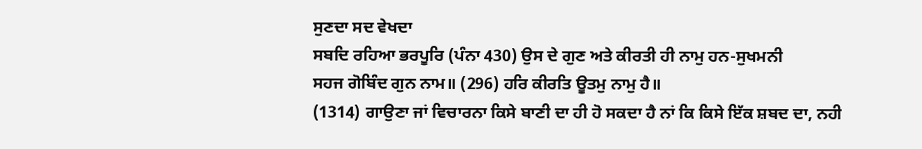ਸੁਣਦਾ ਸਦ ਵੇਖਦਾ
ਸਬਦਿ ਰਹਿਆ ਭਰਪੂਰਿ (ਪੰਨਾ 430) ਉਸ ਦੇ ਗੁਣ ਅਤੇ ਕੀਰਤੀ ਹੀ ਨਾਮੁ ਹਨ-ਸੁਖਮਨੀ
ਸਹਜ ਗੋਬਿੰਦ ਗੁਨ ਨਾਮ॥ (296) ਹਰਿ ਕੀਰਤਿ ਊਤਮੁ ਨਾਮੁ ਹੈ॥
(1314) ਗਾਉਣਾ ਜਾਂ ਵਿਚਾਰਨਾ ਕਿਸੇ ਬਾਣੀ ਦਾ ਹੀ ਹੋ ਸਕਦਾ ਹੈ ਨਾਂ ਕਿ ਕਿਸੇ ਇੱਕ ਸ਼ਬਦ ਦਾ, ਨਹੀ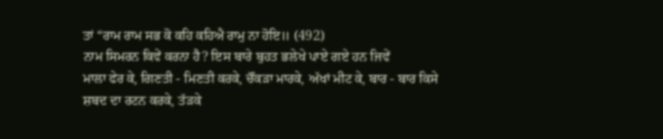ਤਾਂ “ਰਾਮ ਰਾਮ ਸਭ ਕੋ ਕਹਿ ਕਹਿਐ ਰਾਮੁ ਨਾ ਹੋਇ॥ (492)
ਨਾਮ ਸਿਮਰਨ ਕਿਵੇਂ ਕਰਨਾ ਹੈ? ਇਸ ਬਾਰੇ ਬੁਹਤ ਭਲੇਖੇ ਪਾਏ ਗਏ ਹਨ ਜਿਵੇਂ
ਮਾਲਾ ਫੇਰ ਕੇ, ਗਿਣਤੀ - ਮਿਣਤੀ ਕਰਕੇ, ਚੌਂਕੜਾ ਮਾਰਕੇ, ਅੱਖਾਂ ਮੀਟ ਕੇ, ਬਾਰ - ਬਾਰ ਕਿਸੇ
ਸ਼ਬਦ ਦਾ ਰਟਨ ਕਰਕੇ, ਤੱੜਕੇ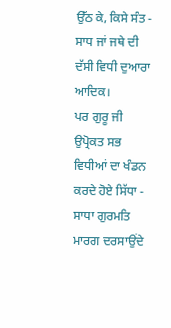ਉੱਠ ਕੇ, ਕਿਸੇ ਸੰਤ - ਸਾਧ ਜਾਂ ਜਥੇ ਦੀ ਦੱਸੀ ਵਿਧੀ ਦੁਆਰਾ ਆਦਿਕ।
ਪਰ ਗੁਰੂ ਜੀ ਉਪ੍ਰੋਕਤ ਸਭ ਵਿਧੀਆਂ ਦਾ ਖੰਡਨ ਕਰਦੇ ਹੋਏ ਸਿੱਧਾ - ਸਾਧਾ ਗੁਰਮਤਿ ਮਾਰਗ ਦਰਸਾਉਂਦੇ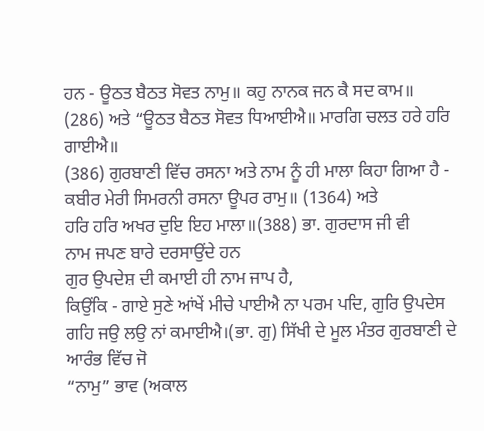ਹਨ - ਊਠਤ ਬੈਠਤ ਸੋਵਤ ਨਾਮੁ॥ ਕਹੁ ਨਾਨਕ ਜਨ ਕੈ ਸਦ ਕਾਮ॥
(286) ਅਤੇ “ਊਠਤ ਬੈਠਤ ਸੋਵਤ ਧਿਆਈਐ॥ ਮਾਰਗਿ ਚਲਤ ਹਰੇ ਹਰਿ ਗਾਈਐ॥
(386) ਗੁਰਬਾਣੀ ਵਿੱਚ ਰਸਨਾ ਅਤੇ ਨਾਮ ਨੂੰ ਹੀ ਮਾਲਾ ਕਿਹਾ ਗਿਆ ਹੈ -
ਕਬੀਰ ਮੇਰੀ ਸਿਮਰਨੀ ਰਸਨਾ ਊਪਰ ਰਾਮੁ॥ (1364) ਅਤੇ
ਹਰਿ ਹਰਿ ਅਖਰ ਦੁਇ ਇਹ ਮਾਲਾ॥(388) ਭਾ. ਗੁਰਦਾਸ ਜੀ ਵੀ
ਨਾਮ ਜਪਣ ਬਾਰੇ ਦਰਸਾਉਂਦੇ ਹਨ
ਗੁਰ ਉਪਦੇਸ਼ ਦੀ ਕਮਾਈ ਹੀ ਨਾਮ ਜਾਪ ਹੈ,
ਕਿਉਂਕਿ - ਗਾਏ ਸੁਣੇ ਆਂਖੇਂ ਮੀਚੇ ਪਾਈਐ ਨਾ ਪਰਮ ਪਦਿ, ਗੁਰਿ ਉਪਦੇਸ
ਗਹਿ ਜਉ ਲਉ ਨਾਂ ਕਮਾਈਐ।(ਭਾ. ਗੁ) ਸਿੱਖੀ ਦੇ ਮੂਲ ਮੰਤਰ ਗੁਰਬਾਣੀ ਦੇ ਆਰੰਭ ਵਿੱਚ ਜੋ
“ਨਾਮੁ” ਭਾਵ (ਅਕਾਲ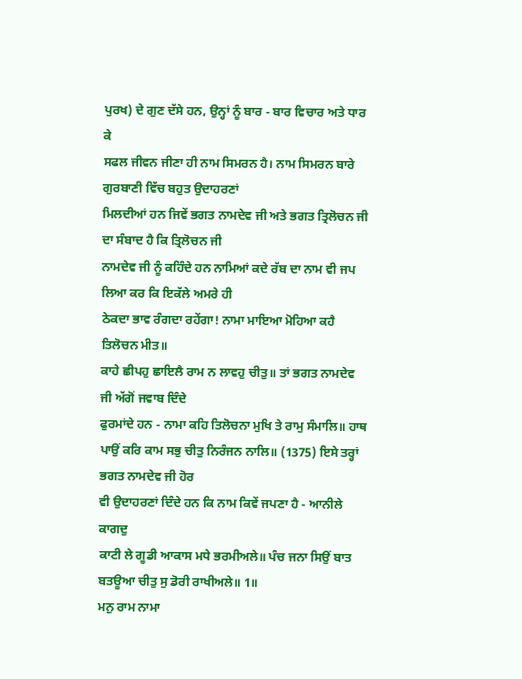ਪੁਰਖ) ਦੇ ਗੁਣ ਦੱਸੇ ਹਨ, ਉਨ੍ਹਾਂ ਨੂੰ ਬਾਰ - ਬਾਰ ਵਿਚਾਰ ਅਤੇ ਧਾਰ ਕੇ
ਸਫਲ ਜੀਵਨ ਜੀਣਾ ਹੀ ਨਾਮ ਸਿਮਰਨ ਹੈ। ਨਾਮ ਸਿਮਰਨ ਬਾਰੇ ਗੁਰਬਾਣੀ ਵਿੱਚ ਬਹੁਤ ਉਦਾਹਰਣਾਂ
ਮਿਲਦੀਆਂ ਹਨ ਜਿਵੇਂ ਭਗਤ ਨਾਮਦੇਵ ਜੀ ਅਤੇ ਭਗਤ ਤ੍ਰਿਲੋਚਨ ਜੀ ਦਾ ਸੰਬਾਦ ਹੈ ਕਿ ਤ੍ਰਿਲੋਚਨ ਜੀ
ਨਾਮਦੇਵ ਜੀ ਨੂੰ ਕਹਿੰਦੇ ਹਨ ਨਾਮਿਆਂ ਕਦੇ ਰੱਬ ਦਾ ਨਾਮ ਵੀ ਜਪ ਲਿਆ ਕਰ ਕਿ ਇਕੱਲੇ ਅਮਰੇ ਹੀ
ਠੇਕਦਾ ਭਾਵ ਰੰਗਦਾ ਰਹੇਂਗਾ! ਨਾਮਾ ਮਾਇਆ ਮੋਹਿਆ ਕਹੈ ਤਿਲੋਚਨ ਮੀਤ॥
ਕਾਹੇ ਛੀਪਹੁ ਛਾਇਲੈ ਰਾਮ ਨ ਲਾਵਹੁ ਚੀਤੁ॥ ਤਾਂ ਭਗਤ ਨਾਮਦੇਵ ਜੀ ਅੱਗੋਂ ਜਵਾਬ ਦਿੰਦੇ
ਫੁਰਮਾਂਦੇ ਹਨ - ਨਾਮਾ ਕਹਿ ਤਿਲੋਚਨਾ ਮੁਖਿ ਤੇ ਰਾਮੁ ਸੰਮਾਲਿ॥ ਹਾਥ
ਪਾਉਂ ਕਰਿ ਕਾਮ ਸਭੁ ਚੀਤੁ ਨਿਰੰਜਨ ਨਾਲਿ॥ (1375) ਇਸੇ ਤਰ੍ਹਾਂ ਭਗਤ ਨਾਮਦੇਵ ਜੀ ਹੋਰ
ਵੀ ਉਦਾਹਰਣਾਂ ਦਿੰਦੇ ਹਨ ਕਿ ਨਾਮ ਕਿਵੇਂ ਜਪਣਾ ਹੈ - ਆਨੀਲੇ ਕਾਗਦੁ
ਕਾਟੀ ਲੇ ਗੂਡੀ ਆਕਾਸ ਮਧੇ ਭਰਮੀਅਲੇ॥ ਪੰਚ ਜਨਾ ਸਿਉਂ ਬਾਤ ਬਤਊਆ ਚੀਤੁ ਸੁ ਡੋਰੀ ਰਾਖੀਅਲੇ॥ 1॥
ਮਨੁ ਰਾਮ ਨਾਮਾ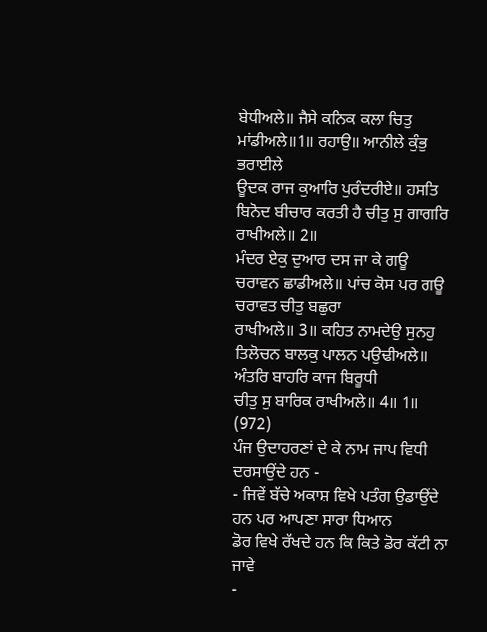ਬੇਧੀਅਲੇ॥ ਜੈਸੇ ਕਨਿਕ ਕਲਾ ਚਿਤੁ ਮਾਂਡੀਅਲੇ॥1॥ ਰਹਾਉ॥ ਆਨੀਲੇ ਕੁੰਭੁ ਭਰਾਈਲੇ
ਊਦਕ ਰਾਜ ਕੁਆਰਿ ਪੁਰੰਦਰੀਏ॥ ਹਸਤਿ ਬਿਨੋਦ ਬੀਚਾਰ ਕਰਤੀ ਹੈ ਚੀਤੁ ਸੁ ਗਾਗਰਿ ਰਾਖੀਅਲੇ॥ 2॥
ਮੰਦਰ ਏਕੁ ਦੁਆਰ ਦਸ ਜਾ ਕੇ ਗਊ ਚਰਾਵਨ ਛਾਡੀਅਲੇ॥ ਪਾਂਚ ਕੋਸ ਪਰ ਗਊ ਚਰਾਵਤ ਚੀਤੁ ਬਛੁਰਾ
ਰਾਖੀਅਲੇ॥ 3॥ ਕਹਿਤ ਨਾਮਦੇਉ ਸੁਨਹੁ ਤਿਲੋਚਨ ਬਾਲਕੁ ਪਾਲਨ ਪਉਢੀਅਲੇ॥ ਅੰਤਰਿ ਬਾਹਰਿ ਕਾਜ ਬਿਰੂਧੀ
ਚੀਤੁ ਸੁ ਬਾਰਿਕ ਰਾਖੀਅਲੇ॥ 4॥ 1॥ (972)
ਪੰਜ ਉਦਾਹਰਣਾਂ ਦੇ ਕੇ ਨਾਮ ਜਾਪ ਵਿਧੀ ਦਰਸਾਉਂਦੇ ਹਨ -
- ਜਿਵੇਂ ਬੱਚੇ ਅਕਾਸ਼ ਵਿਖੇ ਪਤੰਗ ਉਡਾਉਂਦੇ ਹਨ ਪਰ ਆਪਣਾ ਸਾਰਾ ਧਿਆਨ
ਡੋਰ ਵਿਖੇ ਰੱਖਦੇ ਹਨ ਕਿ ਕਿਤੇ ਡੋਰ ਕੱਟੀ ਨਾ ਜਾਵੇ
-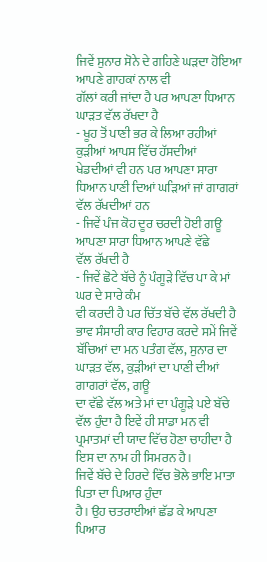ਜਿਵੇਂ ਸੁਨਾਰ ਸੋਨੇ ਦੇ ਗਹਿਣੇ ਘੜਦਾ ਹੋਇਆ ਆਪਣੇ ਗਾਹਕਾਂ ਨਾਲ ਵੀ
ਗੱਲਾਂ ਕਰੀ ਜਾਂਦਾ ਹੈ ਪਰ ਆਪਣਾ ਧਿਆਨ ਘਾੜਤ ਵੱਲ ਰੱਖਦਾ ਹੈ
- ਖੂਹ ਤੋਂ ਪਾਣੀ ਭਰ ਕੇ ਲਿਆ ਰਹੀਆਂ ਕੁੜੀਆਂ ਆਪਸ ਵਿੱਚ ਹੱਸਦੀਆਂ
ਖੇਡਦੀਆਂ ਵੀ ਹਨ ਪਰ ਆਪਣਾ ਸਾਰਾ ਧਿਆਨ ਪਾਣੀ ਦਿਆਂ ਘੜਿਆਂ ਜਾਂ ਗਾਗਰਾਂ ਵੱਲ ਰੱਖਦੀਆਂ ਹਨ
- ਜਿਵੇਂ ਪੰਜ ਕੋਹ ਦੂਰ ਚਰਦੀ ਹੋਈ ਗਊ ਆਪਣਾ ਸਾਰਾ ਧਿਆਨ ਆਪਣੇ ਵੱਛੇ
ਵੱਲ ਰੱਖਦੀ ਹੈ
- ਜਿਵੇਂ ਛੋਟੇ ਬੱਚੇ ਨੂੰ ਪੰਗੂੜੇ ਵਿੱਚ ਪਾ ਕੇ ਮਾਂ ਘਰ ਦੇ ਸਾਰੇ ਕੰਮ
ਵੀ ਕਰਦੀ ਹੈ ਪਰ ਚਿੱਤ ਬੱਚੇ ਵੱਲ ਰੱਖਦੀ ਹੈ ਭਾਵ ਸੰਸਾਰੀ ਕਾਰ ਵਿਹਾਰ ਕਰਦੇ ਸਮੇਂ ਜਿਵੇਂ
ਬੱਚਿਆਂ ਦਾ ਮਨ ਪਤੰਗ ਵੱਲ, ਸੁਨਾਰ ਦਾ ਘਾੜਤ ਵੱਲ, ਕੁੜੀਆਂ ਦਾ ਪਾਣੀ ਦੀਆਂ ਗਾਗਰਾਂ ਵੱਲ, ਗਊ
ਦਾ ਵੱਛੇ ਵੱਲ ਅਤੇ ਮਾਂ ਦਾ ਪੰਗੂੜੇ ਪਏ ਬੱਚੇ ਵੱਲ ਹੁੰਦਾ ਹੈ ਇਵੇਂ ਹੀ ਸਾਡਾ ਮਨ ਵੀ
ਪ੍ਰਮਾਤਮਾਂ ਦੀ ਯਾਦ ਵਿੱਚ ਹੋਣਾ ਚਾਹੀਦਾ ਹੈ ਇਸ ਦਾ ਨਾਮ ਹੀ ਸਿਮਰਨ ਹੈ।
ਜਿਵੇਂ ਬੱਚੇ ਦੇ ਹਿਰਦੇ ਵਿੱਚ ਭੋਲੇ ਭਾਇ ਮਾਤਾ ਪਿਤਾ ਦਾ ਪਿਆਰ ਹੁੰਦਾ
ਹੈ। ਉਹ ਚਤਰਾਈਆਂ ਛੱਡ ਕੇ ਆਪਣਾ ਪਿਆਰ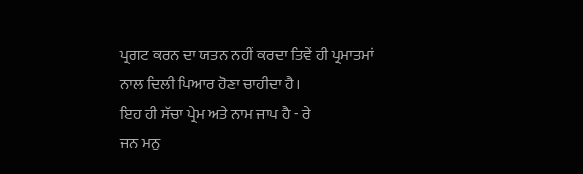ਪ੍ਰਗਟ ਕਰਨ ਦਾ ਯਤਨ ਨਹੀਂ ਕਰਦਾ ਤਿਵੇਂ ਹੀ ਪ੍ਰਮਾਤਮਾਂ
ਨਾਲ ਦਿਲੀ ਪਿਆਰ ਹੋਣਾ ਚਾਹੀਦਾ ਹੈ।
ਇਹ ਹੀ ਸੱਚਾ ਪ੍ਰੇਮ ਅਤੇ ਨਾਮ ਜਾਪ ਹੈ - ਰੇ
ਜਨ ਮਨੁ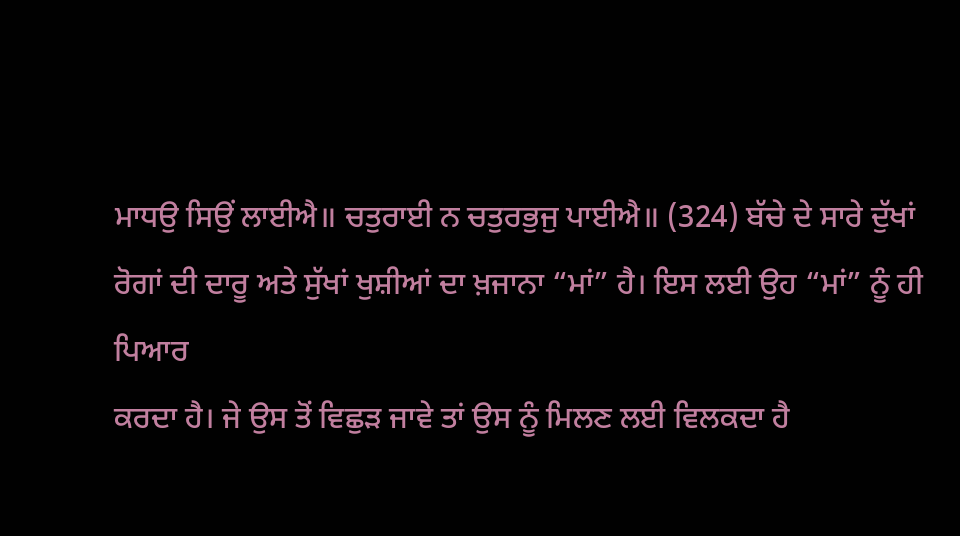ਮਾਧਉ ਸਿਉਂ ਲਾਈਐ॥ ਚਤੁਰਾਈ ਨ ਚਤੁਰਭੁਜੁ ਪਾਈਐ॥ (324) ਬੱਚੇ ਦੇ ਸਾਰੇ ਦੁੱਖਾਂ
ਰੋਗਾਂ ਦੀ ਦਾਰੂ ਅਤੇ ਸੁੱਖਾਂ ਖੁਸ਼ੀਆਂ ਦਾ ਖ਼ਜਾਨਾ “ਮਾਂ” ਹੈ। ਇਸ ਲਈ ਉਹ “ਮਾਂ” ਨੂੰ ਹੀ ਪਿਆਰ
ਕਰਦਾ ਹੈ। ਜੇ ਉਸ ਤੋਂ ਵਿਛੁੜ ਜਾਵੇ ਤਾਂ ਉਸ ਨੂੰ ਮਿਲਣ ਲਈ ਵਿਲਕਦਾ ਹੈ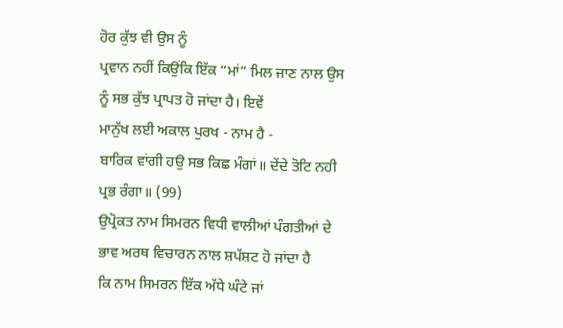ਹੋਰ ਕੁੱਝ ਵੀ ਉਸ ਨੂੰ
ਪ੍ਰਵਾਨ ਨਹੀਂ ਕਿਉਂਕਿ ਇੱਕ “ਮਾਂ” ਮਿਲ ਜਾਣ ਨਾਲ ਉਸ ਨੂੰ ਸਭ ਕੁੱਝ ਪ੍ਰਾਪਤ ਹੋ ਜਾਂਦਾ ਹੈ। ਇਵੇਂ
ਮਾਨੁੱਖ ਲਈ ਅਕਾਲ ਪੁਰਖ - ਨਾਮ ਹੈ -
ਬਾਰਿਕ ਵਾਂਗੀ ਹਉ ਸਭ ਕਿਛ ਮੰਗਾਂ॥ ਦੇਂਦੇ ਤੋਟਿ ਨਹੀ ਪ੍ਰਭ ਰੰਗਾ॥ (99)
ਉਪ੍ਰੋਕਤ ਨਾਮ ਸਿਮਰਨ ਵਿਧੀ ਵਾਲੀਆਂ ਪੰਗਤੀਆਂ ਦੇ ਭਾਵ ਅਰਥ ਵਿਚਾਰਨ ਨਾਲ ਸ਼ਪੱਸ਼ਟ ਹੋ ਜਾਂਦਾ ਹੈ
ਕਿ ਨਾਮ ਸਿਮਰਨ ਇੱਕ ਅੱਧੇ ਘੰਟੇ ਜਾਂ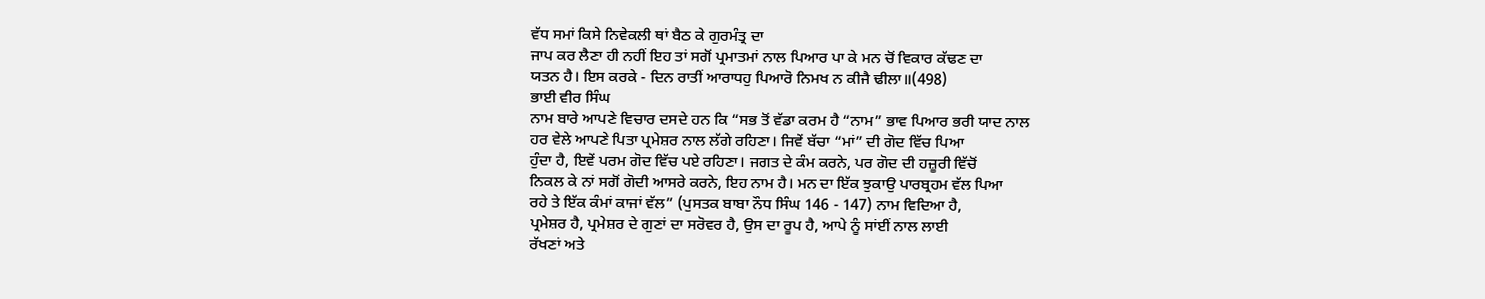ਵੱਧ ਸਮਾਂ ਕਿਸੇ ਨਿਵੇਕਲੀ ਥਾਂ ਬੈਠ ਕੇ ਗੁਰਮੰਤ੍ਰ ਦਾ
ਜਾਪ ਕਰ ਲੈਣਾ ਹੀ ਨਹੀਂ ਇਹ ਤਾਂ ਸਗੋਂ ਪ੍ਰਮਾਤਮਾਂ ਨਾਲ ਪਿਆਰ ਪਾ ਕੇ ਮਨ ਚੋਂ ਵਿਕਾਰ ਕੱਢਣ ਦਾ
ਯਤਨ ਹੈ। ਇਸ ਕਰਕੇ - ਦਿਨ ਰਾਤੀਂ ਆਰਾਧਹੁ ਪਿਆਰੋ ਨਿਮਖ ਨ ਕੀਜੈ ਢੀਲਾ॥(498)
ਭਾਈ ਵੀਰ ਸਿੰਘ
ਨਾਮ ਬਾਰੇ ਆਪਣੇ ਵਿਚਾਰ ਦਸਦੇ ਹਨ ਕਿ “ਸਭ ਤੋਂ ਵੱਡਾ ਕਰਮ ਹੈ “ਨਾਮ” ਭਾਵ ਪਿਆਰ ਭਰੀ ਯਾਦ ਨਾਲ
ਹਰ ਵੇਲੇ ਆਪਣੇ ਪਿਤਾ ਪ੍ਰਮੇਸ਼ਰ ਨਾਲ ਲੱਗੇ ਰਹਿਣਾ। ਜਿਵੇਂ ਬੱਚਾ “ਮਾਂ” ਦੀ ਗੋਦ ਵਿੱਚ ਪਿਆ
ਹੁੰਦਾ ਹੈ, ਇਵੇਂ ਪਰਮ ਗੋਦ ਵਿੱਚ ਪਏ ਰਹਿਣਾ। ਜਗਤ ਦੇ ਕੰਮ ਕਰਨੇ, ਪਰ ਗੋਦ ਦੀ ਹਜ਼ੂਰੀ ਵਿੱਚੋਂ
ਨਿਕਲ ਕੇ ਨਾਂ ਸਗੋਂ ਗੋਦੀ ਆਸਰੇ ਕਰਨੇ, ਇਹ ਨਾਮ ਹੈ। ਮਨ ਦਾ ਇੱਕ ਝੁਕਾਉ ਪਾਰਬ੍ਰਹਮ ਵੱਲ ਪਿਆ
ਰਹੇ ਤੇ ਇੱਕ ਕੰਮਾਂ ਕਾਜਾਂ ਵੱਲ” (ਪੁਸਤਕ ਬਾਬਾ ਨੌਧ ਸਿੰਘ 146 - 147) ਨਾਮ ਵਿਦਿਆ ਹੈ,
ਪ੍ਰਮੇਸ਼ਰ ਹੈ, ਪ੍ਰਮੇਸ਼ਰ ਦੇ ਗੁਣਾਂ ਦਾ ਸਰੋਵਰ ਹੈ, ਉਸ ਦਾ ਰੂਪ ਹੈ, ਆਪੇ ਨੂੰ ਸਾਂਈਂ ਨਾਲ ਲਾਈ
ਰੱਖਣਾਂ ਅਤੇ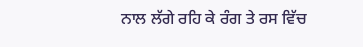ਨਾਲ ਲੱਗੇ ਰਹਿ ਕੇ ਰੰਗ ਤੇ ਰਸ ਵਿੱਚ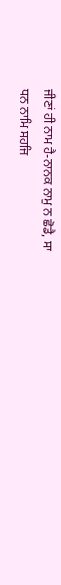ਜੀਣਾਂ ਹੀ ਨਾਮ ਹੈ-ਨਾਨਕ ਨਾਮੁ ਨ ਛੋਡੈ, ਸਾ
ਧਨ ਨਾਮਿ ਸਹਜਿ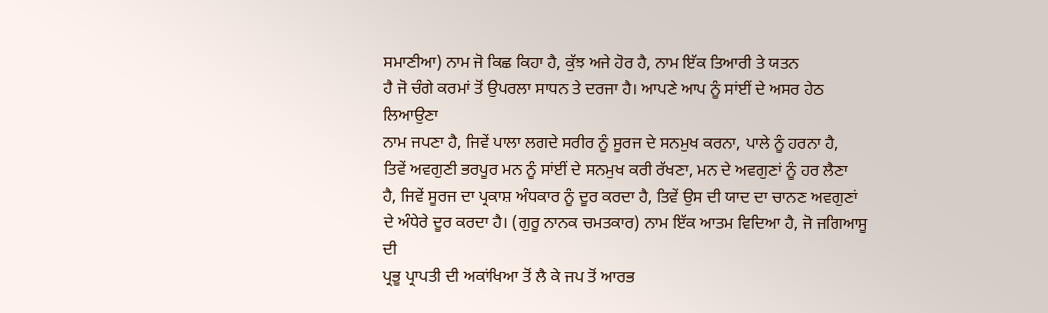ਸਮਾਣੀਆ) ਨਾਮ ਜੋ ਕਿਛ ਕਿਹਾ ਹੈ, ਕੁੱਝ ਅਜੇ ਹੋਰ ਹੈ, ਨਾਮ ਇੱਕ ਤਿਆਰੀ ਤੇ ਯਤਨ
ਹੈ ਜੋ ਚੰਗੇ ਕਰਮਾਂ ਤੋਂ ਉਪਰਲਾ ਸਾਧਨ ਤੇ ਦਰਜਾ ਹੈ। ਆਪਣੇ ਆਪ ਨੂੰ ਸਾਂਈਂ ਦੇ ਅਸਰ ਹੇਠ ਲਿਆਉਣਾ
ਨਾਮ ਜਪਣਾ ਹੈ, ਜਿਵੇਂ ਪਾਲਾ ਲਗਦੇ ਸਰੀਰ ਨੂੰ ਸੂਰਜ ਦੇ ਸਨਮੁਖ ਕਰਨਾ, ਪਾਲੇ ਨੂੰ ਹਰਨਾ ਹੈ,
ਤਿਵੇਂ ਅਵਗੁਣੀ ਭਰਪੂਰ ਮਨ ਨੂੰ ਸਾਂਈਂ ਦੇ ਸਨਮੁਖ ਕਰੀ ਰੱਖਣਾ, ਮਨ ਦੇ ਅਵਗੁਣਾਂ ਨੂੰ ਹਰ ਲੈਣਾ
ਹੈ, ਜਿਵੇਂ ਸੂਰਜ ਦਾ ਪ੍ਰਕਾਸ਼ ਅੰਧਕਾਰ ਨੂੰ ਦੂਰ ਕਰਦਾ ਹੈ, ਤਿਵੇਂ ਉਸ ਦੀ ਯਾਦ ਦਾ ਚਾਨਣ ਅਵਗੁਣਾਂ
ਦੇ ਅੰਧੇਰੇ ਦੂਰ ਕਰਦਾ ਹੈ। (ਗੁਰੂ ਨਾਨਕ ਚਮਤਕਾਰ) ਨਾਮ ਇੱਕ ਆਤਮ ਵਿਦਿਆ ਹੈ, ਜੋ ਜਗਿਆਸੂ ਦੀ
ਪ੍ਰਭੂ ਪ੍ਰਾਪਤੀ ਦੀ ਅਕਾਂਖਿਆ ਤੋਂ ਲੈ ਕੇ ਜਪ ਤੋਂ ਆਰਭ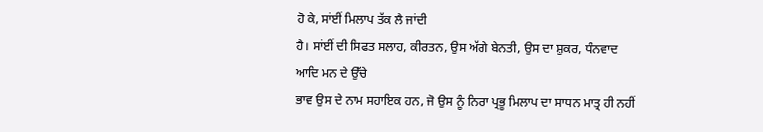ਹੋ ਕੇ, ਸਾਂਈਂ ਮਿਲਾਪ ਤੱਕ ਲੈ ਜਾਂਦੀ
ਹੈ। ਸਾਂਈਂ ਦੀ ਸਿਫਤ ਸਲਾਹ, ਕੀਰਤਨ, ਉਸ ਅੱਗੇ ਬੇਨਤੀ, ਉਸ ਦਾ ਸ਼ੁਕਰ, ਧੰਨਵਾਦ ਆਦਿ ਮਨ ਦੇ ਉੱਚੇ
ਭਾਵ ਉਸ ਦੇ ਨਾਮ ਸਹਾਇਕ ਹਨ, ਜੋ ਉਸ ਨੂੰ ਨਿਰਾ ਪ੍ਰਭੂ ਮਿਲਾਪ ਦਾ ਸਾਧਨ ਮਾਤ੍ਰ ਹੀ ਨਹੀਂ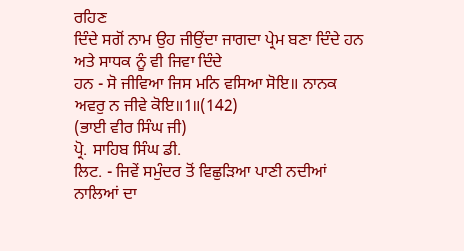ਰਹਿਣ
ਦਿੰਦੇ ਸਗੋਂ ਨਾਮ ਉਹ ਜੀਉਂਦਾ ਜਾਗਦਾ ਪ੍ਰੇਮ ਬਣਾ ਦਿੰਦੇ ਹਨ ਅਤੇ ਸਾਧਕ ਨੂੰ ਵੀ ਜਿਵਾ ਦਿੰਦੇ
ਹਨ - ਸੋ ਜੀਵਿਆ ਜਿਸ ਮਨਿ ਵਸਿਆ ਸੋਇ॥ ਨਾਨਕ ਅਵਰੁ ਨ ਜੀਵੇ ਕੋਇ॥1॥(142)
(ਭਾਈ ਵੀਰ ਸਿੰਘ ਜੀ)
ਪ੍ਰੋ. ਸਾਹਿਬ ਸਿੰਘ ਡੀ.
ਲਿਟ. - ਜਿਵੇਂ ਸਮੁੰਦਰ ਤੋਂ ਵਿਛੁੜਿਆ ਪਾਣੀ ਨਦੀਆਂ ਨਾਲਿਆਂ ਦਾ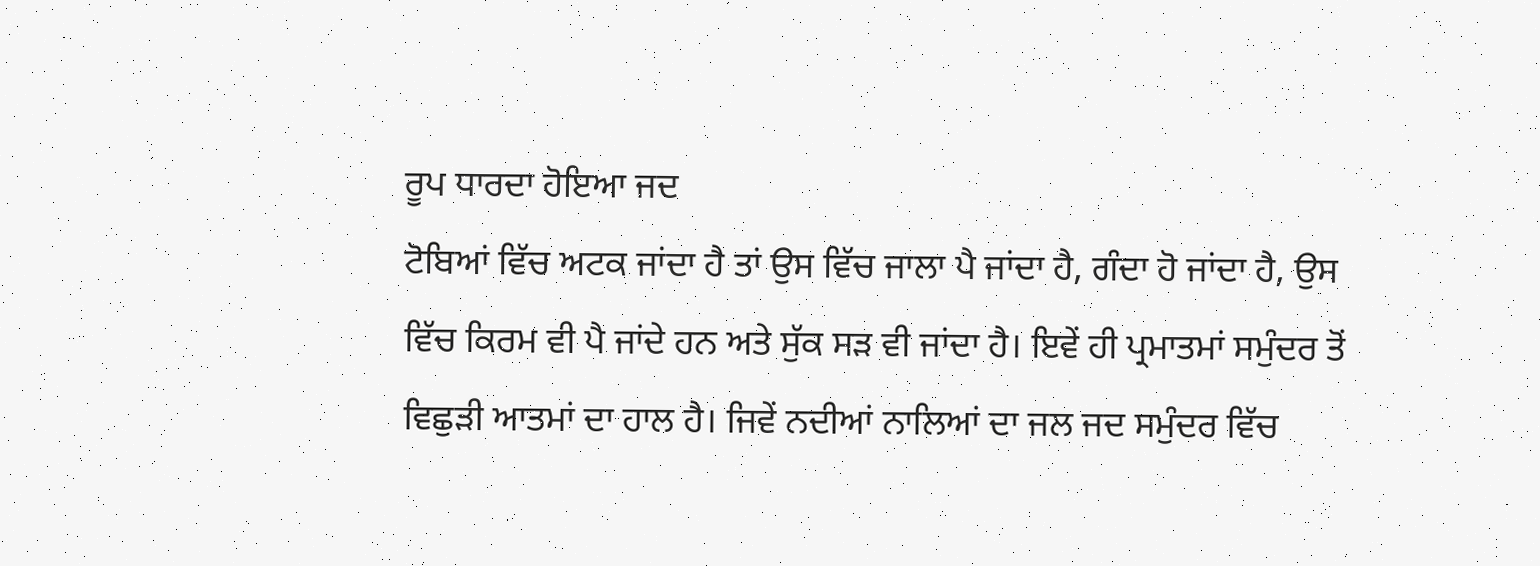ਰੂਪ ਧਾਰਦਾ ਹੋਇਆ ਜਦ
ਟੋਬਿਆਂ ਵਿੱਚ ਅਟਕ ਜਾਂਦਾ ਹੈ ਤਾਂ ਉਸ ਵਿੱਚ ਜਾਲਾ ਪੈ ਜਾਂਦਾ ਹੈ, ਗੰਦਾ ਹੋ ਜਾਂਦਾ ਹੈ, ਉਸ
ਵਿੱਚ ਕਿਰਮ ਵੀ ਪੈ ਜਾਂਦੇ ਹਨ ਅਤੇ ਸੁੱਕ ਸੜ ਵੀ ਜਾਂਦਾ ਹੈ। ਇਵੇਂ ਹੀ ਪ੍ਰਮਾਤਮਾਂ ਸਮੁੰਦਰ ਤੋਂ
ਵਿਛੁੜੀ ਆਤਮਾਂ ਦਾ ਹਾਲ ਹੈ। ਜਿਵੇਂ ਨਦੀਆਂ ਨਾਲਿਆਂ ਦਾ ਜਲ ਜਦ ਸਮੁੰਦਰ ਵਿੱਚ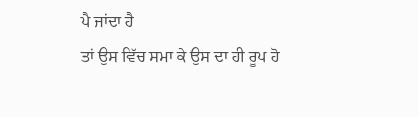ਪੈ ਜਾਂਦਾ ਹੈ
ਤਾਂ ਉਸ ਵਿੱਚ ਸਮਾ ਕੇ ਉਸ ਦਾ ਹੀ ਰੂਪ ਹੋ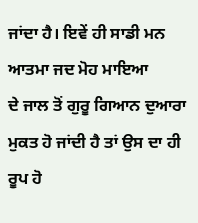ਜਾਂਦਾ ਹੈ। ਇਵੇਂ ਹੀ ਸਾਡੀ ਮਨ ਆਤਮਾ ਜਦ ਮੋਹ ਮਾਇਆ
ਦੇ ਜਾਲ ਤੋਂ ਗੁਰੂ ਗਿਆਨ ਦੁਆਰਾ ਮੁਕਤ ਹੋ ਜਾਂਦੀ ਹੈ ਤਾਂ ਉਸ ਦਾ ਹੀ ਰੂਪ ਹੋ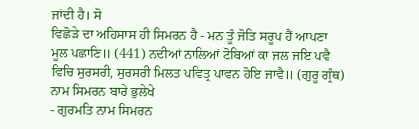ਜਾਂਦੀ ਹੈ। ਸੋ
ਵਿਛੋੜੇ ਦਾ ਅਹਿਸਾਸ ਹੀ ਸਿਮਰਨ ਹੈ - ਮਨ ਤੂੰ ਜੋਤਿ ਸਰੂਪ ਹੈਂ ਆਪਣਾ
ਮੂਲ ਪਛਾਣਿ॥ (441) ਨਦੀਆਂ ਨਾਲਿਆਂ ਟੋਬਿਆਂ ਕਾ ਜਲ ਜਇ ਪਵੈ
ਵਿਚਿ ਸੁਰਸਰੀ, ਸੁਰਸਰੀ ਮਿਲਤ ਪਵਿਤ੍ਰ ਪਾਵਨ ਹੋਇ ਜਾਵੈ॥ (ਗੁਰੂ ਗ੍ਰੰਥ)
ਨਾਮ ਸਿਮਰਨ ਬਾਰੇ ਭੁਲੇਖੇ
- ਗੁਰਮਤਿ ਨਾਮ ਸਿਮਰਨ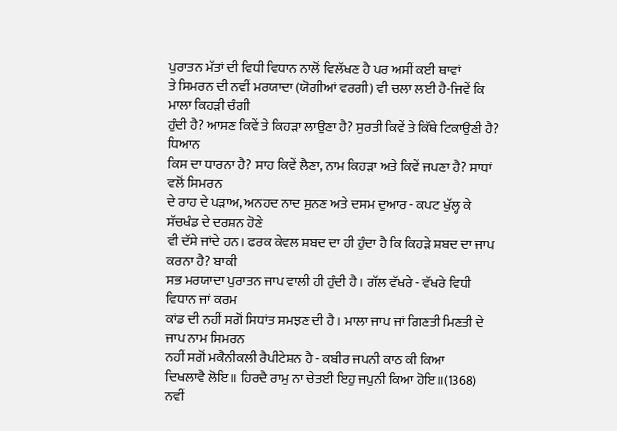ਪੁਰਾਤਨ ਮੱਤਾਂ ਦੀ ਵਿਧੀ ਵਿਧਾਨ ਨਾਲੋਂ ਵਿਲੱਖਣ ਹੈ ਪਰ ਅਸੀਂ ਕਈ ਥਾਵਾਂ
ਤੇ ਸਿਮਰਨ ਦੀ ਨਵੀਂ ਮਰਯਾਦਾ (ਯੋਗੀਆਂ ਵਰਗੀ) ਵੀ ਚਲਾ ਲਈ ਹੈ-ਜਿਵੇਂ ਕਿ ਮਾਲਾ ਕਿਹੜੀ ਚੰਗੀ
ਹੁੰਦੀ ਹੈ? ਆਸਣ ਕਿਵੇਂ ਤੇ ਕਿਹੜਾ ਲਾਉਣਾ ਹੈ? ਸੁਰਤੀ ਕਿਵੇਂ ਤੇ ਕਿੱਥੇ ਟਿਕਾਉਣੀ ਹੈ? ਧਿਆਨ
ਕਿਸ ਦਾ ਧਾਰਨਾ ਹੈ? ਸਾਹ ਕਿਵੇਂ ਲੈਣਾ, ਨਾਮ ਕਿਹੜਾ ਅਤੇ ਕਿਵੇਂ ਜਪਣਾ ਹੈ? ਸਾਧਾਂ ਵਲੋਂ ਸਿਮਰਨ
ਦੇ ਰਾਹ ਦੇ ਪੜਾਅ, ਅਨਹਦ ਨਾਦ ਸੁਨਣ ਅਤੇ ਦਸਮ ਦੁਆਰ - ਕਪਟ ਖੁੱਲ੍ਹ ਕੇ ਸੱਚਖੰਡ ਦੇ ਦਰਸ਼ਨ ਹੋਣੇ
ਵੀ ਦੱਸੇ ਜਾਂਦੇ ਹਨ। ਫਰਕ ਕੇਵਲ ਸ਼ਬਦ ਦਾ ਹੀ ਹੁੰਦਾ ਹੈ ਕਿ ਕਿਹੜੇ ਸ਼ਬਦ ਦਾ ਜਾਪ ਕਰਨਾ ਹੈ? ਬਾਕੀ
ਸਭ ਮਰਯਾਦਾ ਪੁਰਾਤਨ ਜਾਪ ਵਾਲੀ ਹੀ ਹੁੰਦੀ ਹੈ। ਗੱਲ ਵੱਖਰੇ - ਵੱਖਰੇ ਵਿਧੀ ਵਿਧਾਨ ਜਾਂ ਕਰਮ
ਕਾਂਡ ਦੀ ਨਹੀਂ ਸਗੋਂ ਸਿਧਾਂਤ ਸਮਝਣ ਦੀ ਹੈ। ਮਾਲਾ ਜਾਪ ਜਾਂ ਗਿਣਤੀ ਮਿਣਤੀ ਦੇ ਜਾਪ ਨਾਮ ਸਿਮਰਨ
ਨਹੀਂ ਸਗੋਂ ਮਕੈਨੀਕਲੀ ਰੈਪੀਟੇਸ਼ਨ ਹੈ - ਕਬੀਰ ਜਪਨੀ ਕਾਠ ਕੀ ਕਿਆ
ਦਿਖਲਾਵੈ ਲੋਇ॥ ਹਿਰਦੈ ਰਾਮੁ ਨਾ ਚੇਤਈ ਇਹੁ ਜਪੁਨੀ ਕਿਆ ਹੋਇ॥(1368)
ਨਵੀਂ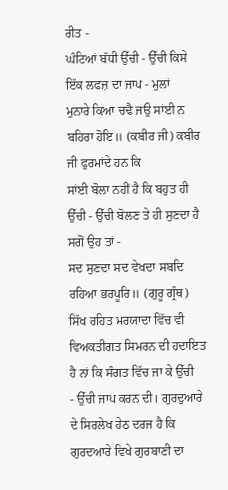ਰੀਤ -
ਘੰਟਿਆਂ ਬੱਧੀ ਉੱਚੀ - ਉੱਚੀ ਕਿਸੇ ਇੱਕ ਲਫਜ਼ ਦਾ ਜਾਪ - ਮੁਲਾਂ
ਮੁਨਾਰੇ ਕਿਆ ਚਢੈ ਜਉ ਸਾਂਈ ਨ ਬਹਿਰਾ ਹੋਇ॥ (ਕਬੀਰ ਜੀ) ਕਬੀਰ ਜੀ ਫੁਰਮਾਂਦੇ ਹਨ ਕਿ
ਸਾਂਈ ਬੋਲਾ ਨਹੀਂ ਹੈ ਕਿ ਬਹੁਤ ਹੀ ਉੱਚੀ - ਉੱਚੀ ਬੋਲਣ ਤੇ ਹੀ ਸੁਣਦਾ ਹੈ ਸਗੋਂ ਉਹ ਤਾਂ -
ਸਦ ਸੁਣਦਾ ਸਦ ਵੇਖਦਾ ਸਬਦਿ ਰਹਿਆ ਭਰਪੂਰਿ॥ (ਗੁਰੂ ਗ੍ਰੰਥ)
ਸਿੱਖ ਰਹਿਤ ਮਰਯਾਦਾ ਵਿੱਚ ਵੀ ਵਿਅਕਤੀਗਤ ਸਿਮਰਨ ਦੀ ਹਦਾਇਤ ਹੈ ਨਾਂ ਕਿ ਸੰਗਤ ਵਿੱਚ ਜਾ ਕੇ ਉੱਚੀ
- ਉੱਚੀ ਜਾਪ ਕਰਨ ਦੀ। ਗੁਰਦੁਆਰੇ ਦੇ ਸਿਰਲੇਖ ਹੇਠ ਦਰਜ ਹੈ ਕਿ ਗੁਰਦਆਰੇ ਵਿਖੇ ਗੁਰਬਾਣੀ ਦਾ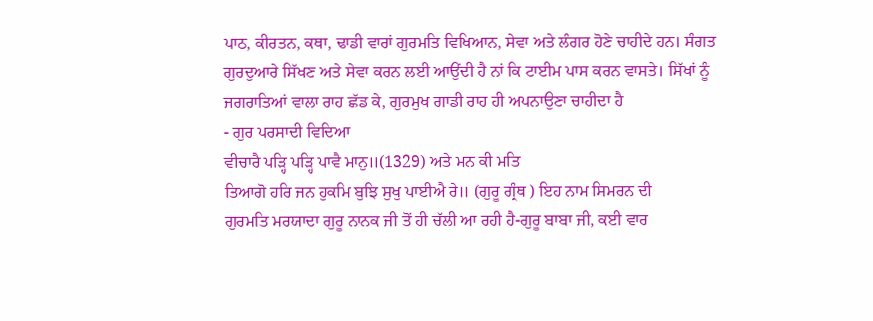ਪਾਠ, ਕੀਰਤਨ, ਕਥਾ, ਢਾਡੀ ਵਾਰਾਂ ਗੁਰਮਤਿ ਵਿਖਿਆਨ, ਸੇਵਾ ਅਤੇ ਲੰਗਰ ਹੋਣੇ ਚਾਹੀਦੇ ਹਨ। ਸੰਗਤ
ਗੁਰਦੁਆਰੇ ਸਿੱਖਣ ਅਤੇ ਸੇਵਾ ਕਰਨ ਲਈ ਆਉਂਦੀ ਹੈ ਨਾਂ ਕਿ ਟਾਈਮ ਪਾਸ ਕਰਨ ਵਾਸਤੇ। ਸਿੱਖਾਂ ਨੂੰ
ਜਗਰਾਤਿਆਂ ਵਾਲਾ ਰਾਹ ਛੱਡ ਕੇ, ਗੁਰਮੁਖ ਗਾਡੀ ਰਾਹ ਹੀ ਅਪਨਾਉਣਾ ਚਾਹੀਦਾ ਹੈ
- ਗੁਰ ਪਰਸਾਦੀ ਵਿਦਿਆ
ਵੀਚਾਰੈ ਪੜ੍ਹਿ ਪੜ੍ਹਿ ਪਾਵੈ ਮਾਨੁ॥(1329) ਅਤੇ ਮਨ ਕੀ ਮਤਿ
ਤਿਆਗੋ ਹਰਿ ਜਨ ਹੁਕਮਿ ਬੁਝਿ ਸੁਖੁ ਪਾਈਐ ਰੇ॥ (ਗੁਰੂ ਗ੍ਰੰਥ ) ਇਹ ਨਾਮ ਸਿਮਰਨ ਦੀ
ਗੁਰਮਤਿ ਮਰਯਾਦਾ ਗੁਰੂ ਨਾਨਕ ਜੀ ਤੋਂ ਹੀ ਚੱਲੀ ਆ ਰਹੀ ਹੈ-ਗੁਰੂ ਬਾਬਾ ਜੀ, ਕਈ ਵਾਰ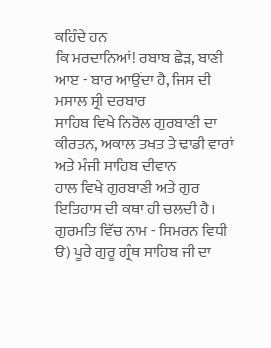ਕਹਿੰਦੇ ਹਨ
ਕਿ ਮਰਦਾਨਿਆਂ! ਰਬਾਬ ਛੇੜ, ਬਾਣੀ ਆੲ - ਬਾਰ ਆਉਂਦਾ ਹੈ, ਜਿਸ ਦੀ ਮਸਾਲ ਸ੍ਰੀ ਦਰਬਾਰ
ਸਾਹਿਬ ਵਿਖੇ ਨਿਰੋਲ ਗੁਰਬਾਣੀ ਦਾ ਕੀਰਤਨ, ਅਕਾਲ ਤਖਤ ਤੇ ਢਾਡੀ ਵਾਰਾਂ ਅਤੇ ਮੰਜੀ ਸਾਹਿਬ ਦੀਵਾਨ
ਹਾਲ ਵਿਖੇ ਗੁਰਬਾਣੀ ਅਤੇ ਗੁਰ ਇਤਿਹਾਸ ਦੀ ਕਥਾ ਹੀ ਚਲਦੀ ਹੈ।
ਗੁਰਮਤਿ ਵਿੱਚ ਨਾਮ - ਸਿਮਰਨ ਵਿਧੀ
ੳ) ਪੂਰੇ ਗੁਰੂ ਗ੍ਰੰਥ ਸਾਹਿਬ ਜੀ ਦਾ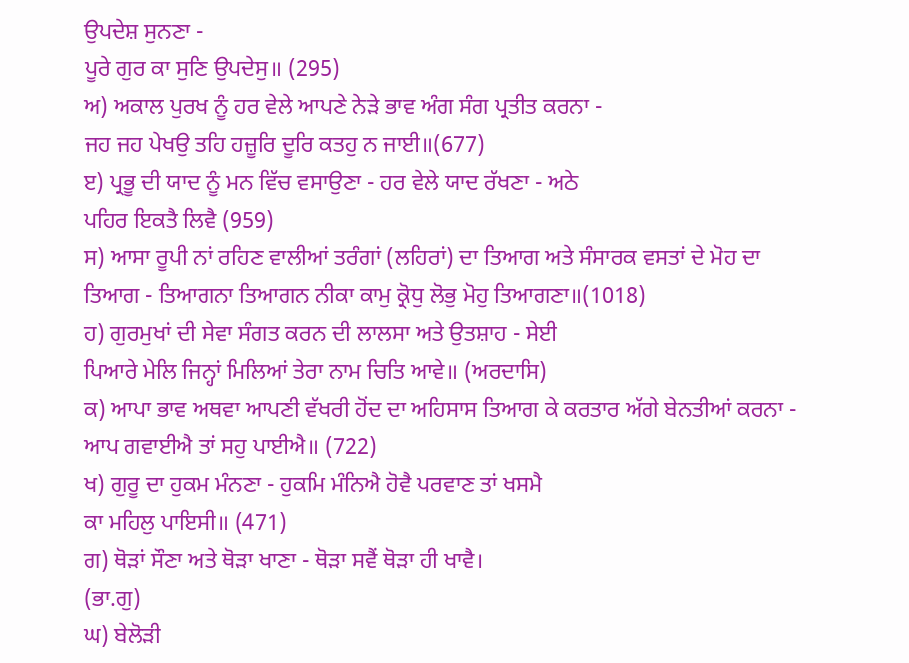ਉਪਦੇਸ਼ ਸੁਨਣਾ -
ਪੂਰੇ ਗੁਰ ਕਾ ਸੁਣਿ ਉਪਦੇਸੁ॥ (295)
ਅ) ਅਕਾਲ ਪੁਰਖ ਨੂੰ ਹਰ ਵੇਲੇ ਆਪਣੇ ਨੇੜੇ ਭਾਵ ਅੰਗ ਸੰਗ ਪ੍ਰਤੀਤ ਕਰਨਾ -
ਜਹ ਜਹ ਪੇਖਉ ਤਹਿ ਹਜ਼ੂਰਿ ਦੂਰਿ ਕਤਹੁ ਨ ਜਾਈ॥(677)
ੲ) ਪ੍ਰਭੂ ਦੀ ਯਾਦ ਨੂੰ ਮਨ ਵਿੱਚ ਵਸਾਉਣਾ - ਹਰ ਵੇਲੇ ਯਾਦ ਰੱਖਣਾ - ਅਠੇ
ਪਹਿਰ ਇਕਤੈ ਲਿਵੈ (959)
ਸ) ਆਸਾ ਰੂਪੀ ਨਾਂ ਰਹਿਣ ਵਾਲੀਆਂ ਤਰੰਗਾਂ (ਲਹਿਰਾਂ) ਦਾ ਤਿਆਗ ਅਤੇ ਸੰਸਾਰਕ ਵਸਤਾਂ ਦੇ ਮੋਹ ਦਾ
ਤਿਆਗ - ਤਿਆਗਨਾ ਤਿਆਗਨ ਨੀਕਾ ਕਾਮੁ ਕ੍ਰੋਧੁ ਲੋਭੁ ਮੋਹੁ ਤਿਆਗਣਾ॥(1018)
ਹ) ਗੁਰਮੁਖਾਂ ਦੀ ਸੇਵਾ ਸੰਗਤ ਕਰਨ ਦੀ ਲਾਲਸਾ ਅਤੇ ਉਤਸ਼ਾਹ - ਸੇਈ
ਪਿਆਰੇ ਮੇਲਿ ਜਿਨ੍ਹਾਂ ਮਿਲਿਆਂ ਤੇਰਾ ਨਾਮ ਚਿਤਿ ਆਵੇ॥ (ਅਰਦਾਸਿ)
ਕ) ਆਪਾ ਭਾਵ ਅਥਵਾ ਆਪਣੀ ਵੱਖਰੀ ਹੋਂਦ ਦਾ ਅਹਿਸਾਸ ਤਿਆਗ ਕੇ ਕਰਤਾਰ ਅੱਗੇ ਬੇਨਤੀਆਂ ਕਰਨਾ -
ਆਪ ਗਵਾਈਐ ਤਾਂ ਸਹੁ ਪਾਈਐ॥ (722)
ਖ) ਗੁਰੂ ਦਾ ਹੁਕਮ ਮੰਨਣਾ - ਹੁਕਮਿ ਮੰਨਿਐ ਹੋਵੈ ਪਰਵਾਣ ਤਾਂ ਖਸਮੈ
ਕਾ ਮਹਿਲੁ ਪਾਇਸੀ॥ (471)
ਗ) ਥੋੜਾਂ ਸੌਣਾ ਅਤੇ ਥੋੜਾ ਖਾਣਾ - ਥੋੜਾ ਸਵੈਂ ਥੋੜਾ ਹੀ ਖਾਵੈ।
(ਭਾ.ਗੁ)
ਘ) ਬੇਲੋੜੀ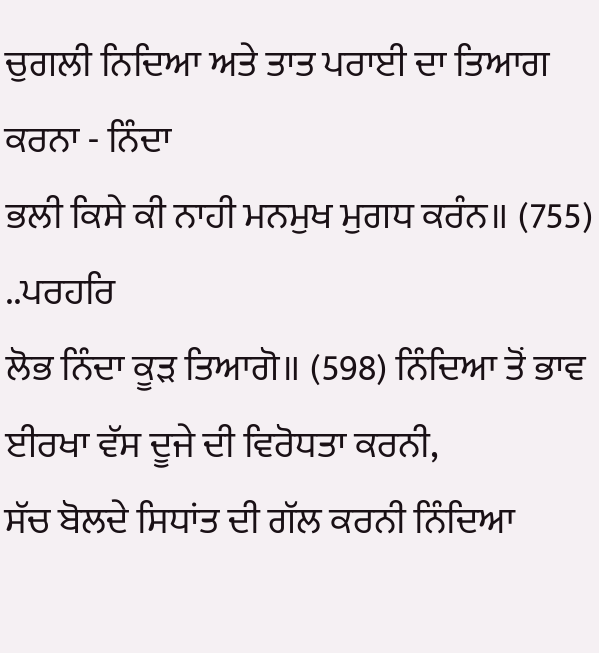ਚੁਗਲੀ ਨਿਦਿਆ ਅਤੇ ਤਾਤ ਪਰਾਈ ਦਾ ਤਿਆਗ ਕਰਨਾ - ਨਿੰਦਾ
ਭਲੀ ਕਿਸੇ ਕੀ ਨਾਹੀ ਮਨਮੁਖ ਮੁਗਧ ਕਰੰਨ॥ (755) ..ਪਰਹਰਿ
ਲੋਭ ਨਿੰਦਾ ਕੂੜ ਤਿਆਗੋ॥ (598) ਨਿੰਦਿਆ ਤੋਂ ਭਾਵ ਈਰਖਾ ਵੱਸ ਦੂਜੇ ਦੀ ਵਿਰੋਧਤਾ ਕਰਨੀ,
ਸੱਚ ਬੋਲਦੇ ਸਿਧਾਂਤ ਦੀ ਗੱਲ ਕਰਨੀ ਨਿੰਦਿਆ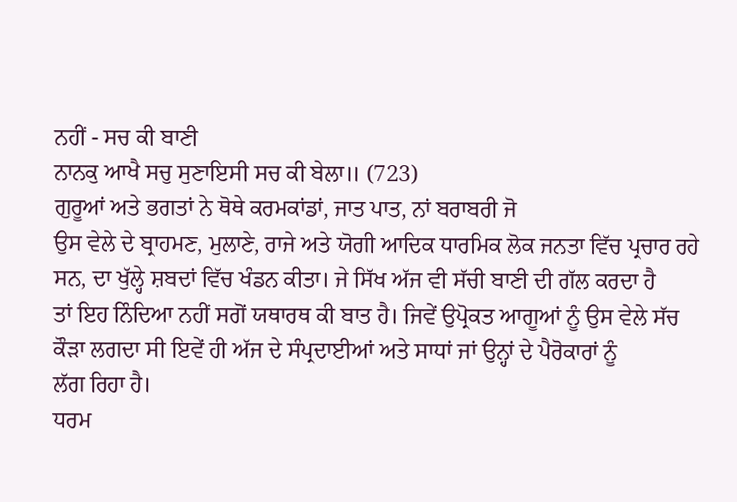ਨਹੀਂ - ਸਚ ਕੀ ਬਾਣੀ
ਨਾਨਕੁ ਆਖੈ ਸਚੁ ਸੁਣਾਇਸੀ ਸਚ ਕੀ ਬੇਲਾ॥ (723)
ਗੁਰੂਆਂ ਅਤੇ ਭਗਤਾਂ ਨੇ ਥੋਥੇ ਕਰਮਕਾਂਡਾਂ, ਜਾਤ ਪਾਤ, ਨਾਂ ਬਰਾਬਰੀ ਜੋ
ਉਸ ਵੇਲੇ ਦੇ ਬ੍ਰਾਹਮਣ, ਮੁਲਾਣੇ, ਰਾਜੇ ਅਤੇ ਯੋਗੀ ਆਦਿਕ ਧਾਰਮਿਕ ਲੋਕ ਜਨਤਾ ਵਿੱਚ ਪ੍ਰਚਾਰ ਰਹੇ
ਸਨ, ਦਾ ਖੁੱਲ੍ਹੇ ਸ਼ਬਦਾਂ ਵਿੱਚ ਖੰਡਨ ਕੀਤਾ। ਜੇ ਸਿੱਖ ਅੱਜ ਵੀ ਸੱਚੀ ਬਾਣੀ ਦੀ ਗੱਲ ਕਰਦਾ ਹੈ
ਤਾਂ ਇਹ ਨਿੰਦਿਆ ਨਹੀਂ ਸਗੋਂ ਯਥਾਰਥ ਕੀ ਬਾਤ ਹੈ। ਜਿਵੇਂ ਉਪ੍ਰੋਕਤ ਆਗੂਆਂ ਨੂੰ ਉਸ ਵੇਲੇ ਸੱਚ
ਕੌੜਾ ਲਗਦਾ ਸੀ ਇਵੇਂ ਹੀ ਅੱਜ ਦੇ ਸੰਪ੍ਰਦਾਈਆਂ ਅਤੇ ਸਾਧਾਂ ਜਾਂ ਉਨ੍ਹਾਂ ਦੇ ਪੈਰੋਕਾਰਾਂ ਨੂੰ
ਲੱਗ ਰਿਹਾ ਹੈ।
ਧਰਮ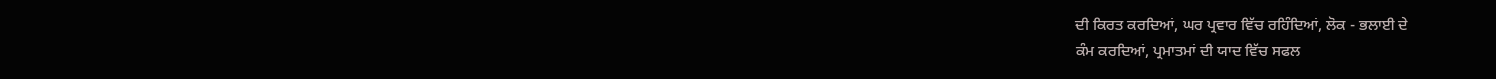ਦੀ ਕਿਰਤ ਕਰਦਿਆਂ, ਘਰ ਪ੍ਰਵਾਰ ਵਿੱਚ ਰਹਿੰਦਿਆਂ, ਲੋਕ - ਭਲਾਈ ਦੇ
ਕੰਮ ਕਰਦਿਆਂ, ਪ੍ਰਮਾਤਮਾਂ ਦੀ ਯਾਦ ਵਿੱਚ ਸਫਲ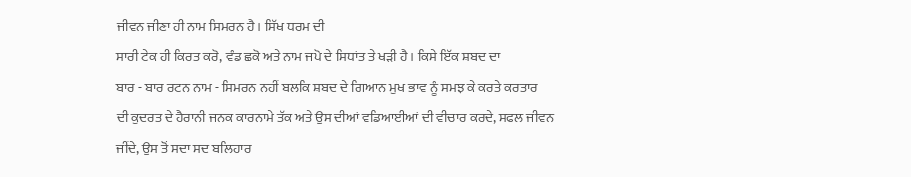ਜੀਵਨ ਜੀਣਾ ਹੀ ਨਾਮ ਸਿਮਰਨ ਹੈ। ਸਿੱਖ ਧਰਮ ਦੀ
ਸਾਰੀ ਟੇਕ ਹੀ ਕਿਰਤ ਕਰੋ, ਵੰਡ ਛਕੋ ਅਤੇ ਨਾਮ ਜਪੋ ਦੇ ਸਿਧਾਂਤ ਤੇ ਖੜੀ ਹੈ। ਕਿਸੇ ਇੱਕ ਸ਼ਬਦ ਦਾ
ਬਾਰ - ਬਾਰ ਰਟਨ ਨਾਮ - ਸਿਮਰਨ ਨਹੀਂ ਬਲਕਿ ਸ਼ਬਦ ਦੇ ਗਿਆਨ ਮੁਖ ਭਾਵ ਨੂੰ ਸਮਝ ਕੇ ਕਰਤੇ ਕਰਤਾਰ
ਦੀ ਕੁਦਰਤ ਦੇ ਹੈਰਾਨੀ ਜਨਕ ਕਾਰਨਾਮੇ ਤੱਕ ਅਤੇ ਉਸ ਦੀਆਂ ਵਡਿਆਈਆਂ ਦੀ ਵੀਚਾਰ ਕਰਦੇ, ਸਫਲ ਜੀਵਨ
ਜੀਂਦੇ, ਉਸ ਤੋਂ ਸਦਾ ਸਦ ਬਲਿਹਾਰ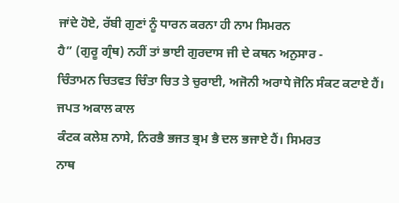ਜਾਂਦੇ ਹੋਏ, ਰੱਬੀ ਗੁਣਾਂ ਨੂੰ ਧਾਰਨ ਕਰਨਾ ਹੀ ਨਾਮ ਸਿਮਰਨ
ਹੈ” (ਗੁਰੂ ਗ੍ਰੰਥ) ਨਹੀਂ ਤਾਂ ਭਾਈ ਗੁਰਦਾਸ ਜੀ ਦੇ ਕਥਨ ਅਨੁਸਾਰ -
ਚਿੰਤਾਮਨ ਚਿਤਵਤ ਚਿੰਤਾ ਚਿਤ ਤੇ ਚੁਰਾਈ, ਅਜੋਨੀ ਅਰਾਧੇ ਜੋਨਿ ਸੰਕਟ ਕਟਾਏ ਹੈਂ। ਜਪਤ ਅਕਾਲ ਕਾਲ
ਕੰਟਕ ਕਲੇਸ਼ ਨਾਸੇ, ਨਿਰਭੈ ਭਜਤ ਭ੍ਰਮ ਭੈ ਦਲ ਭਜਾਏ ਹੈਂ। ਸਿਮਰਤ
ਨਾਥ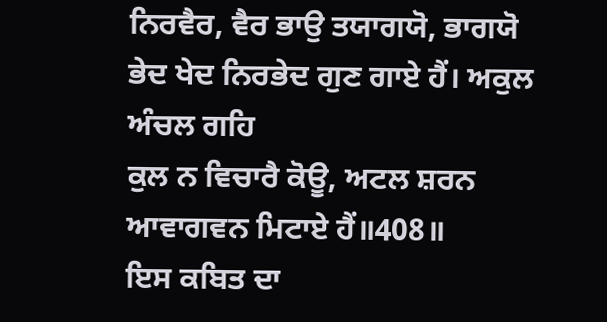ਨਿਰਵੈਰ, ਵੈਰ ਭਾਉ ਤਯਾਗਯੋ, ਭਾਗਯੋ ਭੇਦ ਖੇਦ ਨਿਰਭੇਦ ਗੁਣ ਗਾਏ ਹੈਂ। ਅਕੁਲ ਅੰਚਲ ਗਹਿ
ਕੁਲ ਨ ਵਿਚਾਰੈ ਕੋਊ, ਅਟਲ ਸ਼ਰਨ ਆਵਾਗਵਨ ਮਿਟਾਏ ਹੈਂ॥408॥
ਇਸ ਕਬਿਤ ਦਾ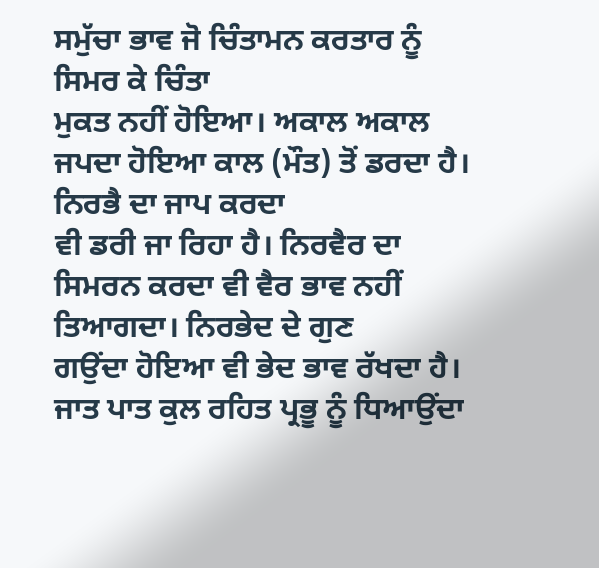ਸਮੁੱਚਾ ਭਾਵ ਜੋ ਚਿੰਤਾਮਨ ਕਰਤਾਰ ਨੂੰ ਸਿਮਰ ਕੇ ਚਿੰਤਾ
ਮੁਕਤ ਨਹੀਂ ਹੋਇਆ। ਅਕਾਲ ਅਕਾਲ ਜਪਦਾ ਹੋਇਆ ਕਾਲ (ਮੌਤ) ਤੋਂ ਡਰਦਾ ਹੈ। ਨਿਰਭੈ ਦਾ ਜਾਪ ਕਰਦਾ
ਵੀ ਡਰੀ ਜਾ ਰਿਹਾ ਹੈ। ਨਿਰਵੈਰ ਦਾ ਸਿਮਰਨ ਕਰਦਾ ਵੀ ਵੈਰ ਭਾਵ ਨਹੀਂ ਤਿਆਗਦਾ। ਨਿਰਭੇਦ ਦੇ ਗੁਣ
ਗਉਂਦਾ ਹੋਇਆ ਵੀ ਭੇਦ ਭਾਵ ਰੱਖਦਾ ਹੈ। ਜਾਤ ਪਾਤ ਕੁਲ ਰਹਿਤ ਪ੍ਰਭੂ ਨੂੰ ਧਿਆਉਂਦਾ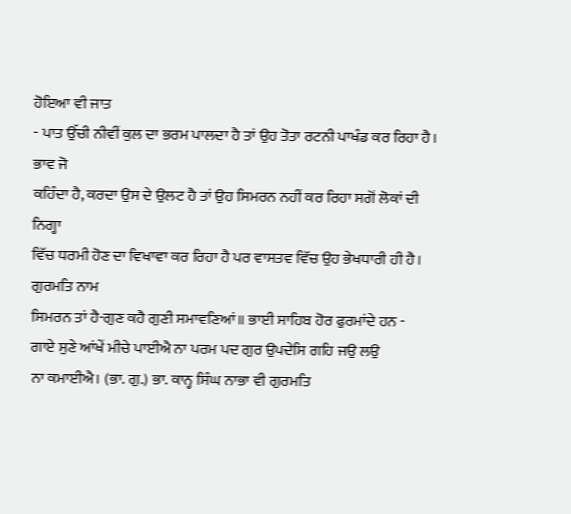ਹੋਇਆ ਵੀ ਜਾਤ
- ਪਾਤ ਉੱਚੀ ਨੀਵੀਂ ਕੁਲ ਦਾ ਭਰਮ ਪਾਲਦਾ ਹੈ ਤਾਂ ਉਹ ਤੋਤਾ ਰਟਨੀ ਪਾਖੰਡ ਕਰ ਰਿਹਾ ਹੈ। ਭਾਵ ਜੋ
ਕਹਿੰਦਾ ਹੈ, ਕਰਦਾ ਉਸ ਦੇ ਉਲਟ ਹੈ ਤਾਂ ਉਹ ਸਿਮਰਨ ਨਹੀਂ ਕਰ ਰਿਹਾ ਸਗੋਂ ਲੋਕਾਂ ਦੀ ਨਿਗ੍ਹਾ
ਵਿੱਚ ਧਰਮੀ ਹੋਣ ਦਾ ਵਿਖਾਵਾ ਕਰ ਰਿਹਾ ਹੈ ਪਰ ਵਾਸਤਵ ਵਿੱਚ ਉਹ ਭੇਖਧਾਰੀ ਹੀ ਹੈ। ਗੁਰਮਤਿ ਨਾਮ
ਸਿਮਰਨ ਤਾਂ ਹੈ-ਗੁਣ ਕਹੈ ਗੁਣੀ ਸਮਾਵਣਿਆਂ॥ ਭਾਈ ਸਾਹਿਬ ਹੋਰ ਫੁਰਮਾਂਦੇ ਹਨ -
ਗਾਏ ਸੁਣੇ ਆਂਖੇਂ ਮੀਚੇ ਪਾਈਐ ਨਾ ਪਰਮ ਪਦ ਗੁਰ ਉਪਦੇਸਿ ਗਹਿ ਜਉ ਲਉ
ਨਾ ਕਮਾਈਐ। (ਭਾ. ਗੁ.) ਭਾ. ਕਾਨ੍ਹ ਸਿੰਘ ਨਾਭਾ ਵੀ ਗੁਰਮਤਿ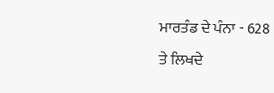ਮਾਰਤੰਡ ਦੇ ਪੰਨਾ - 628
ਤੇ ਲਿਖਦੇ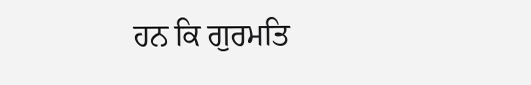ਹਨ ਕਿ ਗੁਰਮਤਿ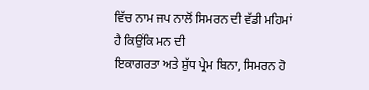ਵਿੱਚ ਨਾਮ ਜਪ ਨਾਲੋਂ ਸਿਮਰਨ ਦੀ ਵੱਡੀ ਮਹਿਮਾਂ ਹੈ ਕਿਉਂਕਿ ਮਨ ਦੀ
ਇਕਾਗਰਤਾ ਅਤੇ ਸ਼ੁੱਧ ਪ੍ਰੇਮ ਬਿਨਾ, ਸਿਮਰਨ ਹੋ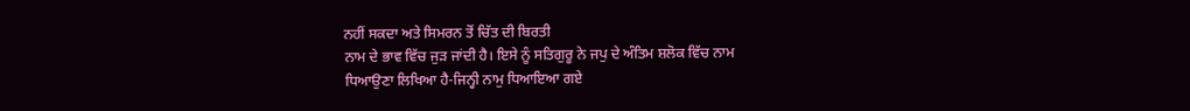ਨਹੀਂ ਸਕਦਾ ਅਤੇ ਸਿਮਰਨ ਤੋਂ ਚਿੱਤ ਦੀ ਬਿਰਤੀ
ਨਾਮ ਦੇ ਭਾਵ ਵਿੱਚ ਜੁੜ ਜਾਂਦੀ ਹੈ। ਇਸੇ ਨੂੰ ਸਤਿਗੁਰੂ ਨੇ ਜਪੁ ਦੇ ਅੰਤਿਮ ਸ਼ਲੋਕ ਵਿੱਚ ਨਾਮ
ਧਿਆਉਣਾ ਲਿਖਿਆ ਹੈ-ਜਿਨ੍ਹੀ ਨਾਮੁ ਧਿਆਇਆ ਗਏ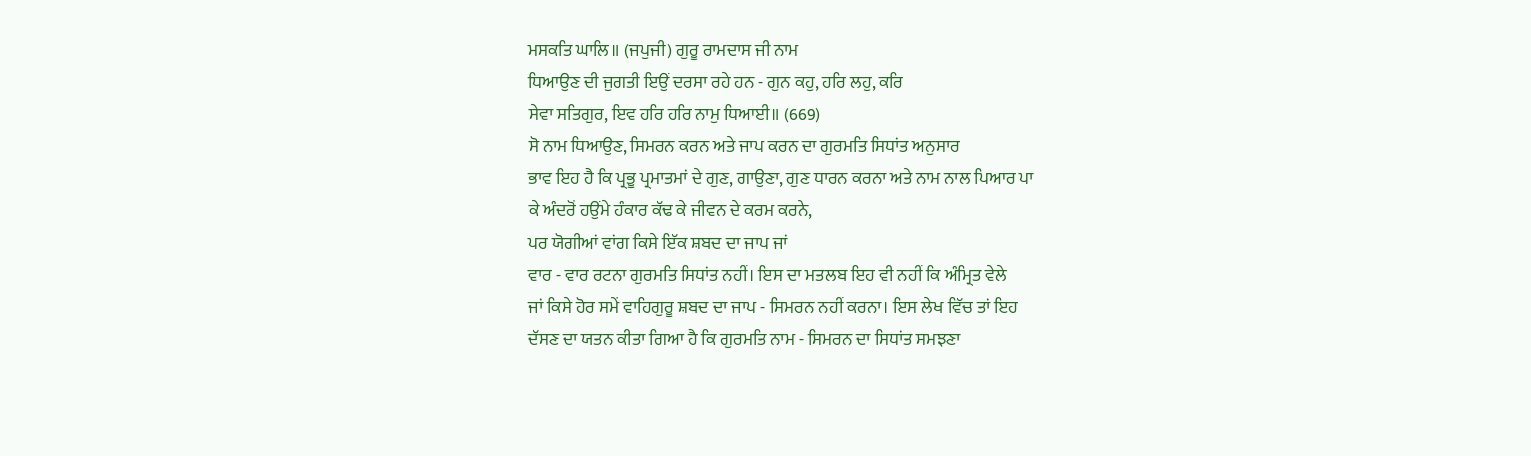ਮਸਕਤਿ ਘਾਲਿ॥ (ਜਪੁਜੀ) ਗੁਰੂ ਰਾਮਦਾਸ ਜੀ ਨਾਮ
ਧਿਆਉਣ ਦੀ ਜੁਗਤੀ ਇਉਂ ਦਰਸਾ ਰਹੇ ਹਨ - ਗੁਨ ਕਹੁ, ਹਰਿ ਲਹੁ, ਕਰਿ
ਸੇਵਾ ਸਤਿਗੁਰ, ਇਵ ਹਰਿ ਹਰਿ ਨਾਮੁ ਧਿਆਈ॥ (669)
ਸੋ ਨਾਮ ਧਿਆਉਣ, ਸਿਮਰਨ ਕਰਨ ਅਤੇ ਜਾਪ ਕਰਨ ਦਾ ਗੁਰਮਤਿ ਸਿਧਾਂਤ ਅਨੁਸਾਰ
ਭਾਵ ਇਹ ਹੈ ਕਿ ਪ੍ਰਭੂ ਪ੍ਰਮਾਤਮਾਂ ਦੇ ਗੁਣ, ਗਾਉਣਾ, ਗੁਣ ਧਾਰਨ ਕਰਨਾ ਅਤੇ ਨਾਮ ਨਾਲ ਪਿਆਰ ਪਾ
ਕੇ ਅੰਦਰੋਂ ਹਉਂਮੇ ਹੰਕਾਰ ਕੱਢ ਕੇ ਜੀਵਨ ਦੇ ਕਰਮ ਕਰਨੇ,
ਪਰ ਯੋਗੀਆਂ ਵਾਂਗ ਕਿਸੇ ਇੱਕ ਸ਼ਬਦ ਦਾ ਜਾਪ ਜਾਂ
ਵਾਰ - ਵਾਰ ਰਟਨਾ ਗੁਰਮਤਿ ਸਿਧਾਂਤ ਨਹੀਂ। ਇਸ ਦਾ ਮਤਲਬ ਇਹ ਵੀ ਨਹੀਂ ਕਿ ਅੰਮ੍ਰਿਤ ਵੇਲੇ
ਜਾਂ ਕਿਸੇ ਹੋਰ ਸਮੇਂ ਵਾਹਿਗੁਰੂ ਸ਼ਬਦ ਦਾ ਜਾਪ - ਸਿਮਰਨ ਨਹੀਂ ਕਰਨਾ। ਇਸ ਲੇਖ ਵਿੱਚ ਤਾਂ ਇਹ
ਦੱਸਣ ਦਾ ਯਤਨ ਕੀਤਾ ਗਿਆ ਹੈ ਕਿ ਗੁਰਮਤਿ ਨਾਮ - ਸਿਮਰਨ ਦਾ ਸਿਧਾਂਤ ਸਮਝਣਾ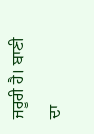ਜਰੂਰੀ ਹੈ। ਬਾਣੀ
ਦਾ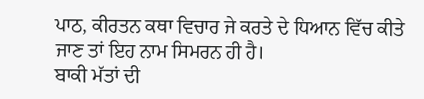ਪਾਠ, ਕੀਰਤਨ ਕਥਾ ਵਿਚਾਰ ਜੇ ਕਰਤੇ ਦੇ ਧਿਆਨ ਵਿੱਚ ਕੀਤੇ ਜਾਣ ਤਾਂ ਇਹ ਨਾਮ ਸਿਮਰਨ ਹੀ ਹੈ।
ਬਾਕੀ ਮੱਤਾਂ ਦੀ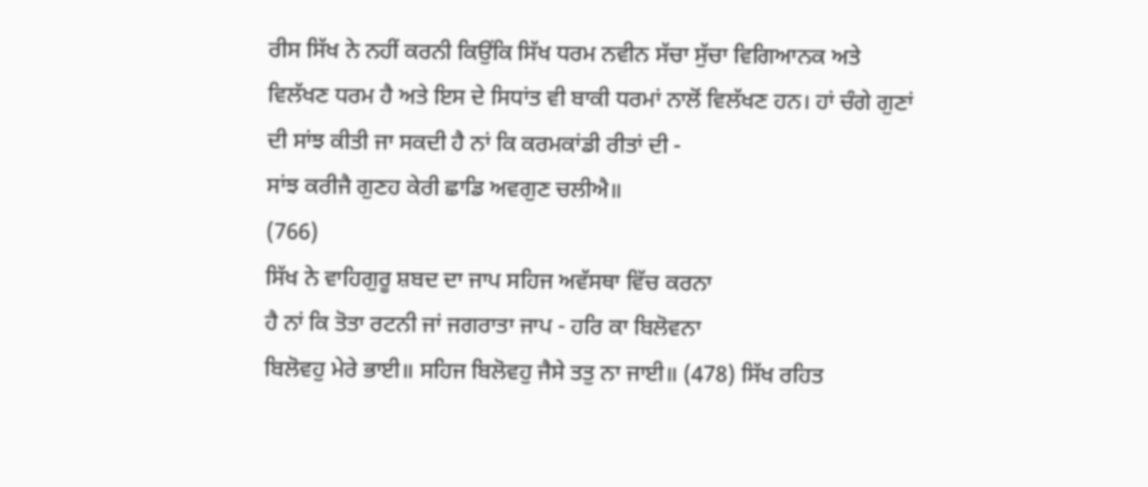ਰੀਸ ਸਿੱਖ ਨੇ ਨਹੀਂ ਕਰਨੀ ਕਿਉਂਕਿ ਸਿੱਖ ਧਰਮ ਨਵੀਨ ਸੱਚਾ ਸੁੱਚਾ ਵਿਗਿਆਨਕ ਅਤੇ
ਵਿਲੱਖਣ ਧਰਮ ਹੈ ਅਤੇ ਇਸ ਦੇ ਸਿਧਾਂਤ ਵੀ ਬਾਕੀ ਧਰਮਾਂ ਨਾਲੋਂ ਵਿਲੱਖਣ ਹਨ। ਹਾਂ ਚੰਗੇ ਗੁਣਾਂ
ਦੀ ਸਾਂਝ ਕੀਤੀ ਜਾ ਸਕਦੀ ਹੈ ਨਾਂ ਕਿ ਕਰਮਕਾਂਡੀ ਰੀਤਾਂ ਦੀ -
ਸਾਂਝ ਕਰੀਜੈ ਗੁਣਹ ਕੇਰੀ ਛਾਡਿ ਅਵਗੁਣ ਚਲੀਐ॥
(766)
ਸਿੱਖ ਨੇ ਵਾਹਿਗੁਰੂ ਸ਼ਬਦ ਦਾ ਜਾਪ ਸਹਿਜ ਅਵੱਸਥਾ ਵਿੱਚ ਕਰਨਾ
ਹੈ ਨਾਂ ਕਿ ਤੋਤਾ ਰਟਨੀ ਜਾਂ ਜਗਰਾਤਾ ਜਾਪ - ਹਰਿ ਕਾ ਬਿਲੋਵਨਾ
ਬਿਲੋਵਹੁ ਮੇਰੇ ਭਾਈ॥ ਸਹਿਜ ਬਿਲੋਵਹੁ ਜੈਸੇ ਤਤੁ ਨਾ ਜਾਈ॥ (478) ਸਿੱਖ ਰਹਿਤ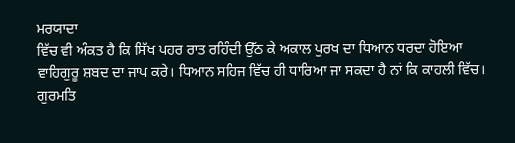ਮਰਯਾਦਾ
ਵਿੱਚ ਵੀ ਅੰਕਤ ਹੈ ਕਿ ਸਿੱਖ ਪਹਰ ਰਾਤ ਰਹਿੰਦੀ ਉੱਠ ਕੇ ਅਕਾਲ ਪੁਰਖ ਦਾ ਧਿਆਨ ਧਰਦਾ ਹੋਇਆ
ਵਾਹਿਗੁਰੂ ਸ਼ਬਦ ਦਾ ਜਾਪ ਕਰੇ। ਧਿਆਨ ਸਹਿਜ ਵਿੱਚ ਹੀ ਧਾਰਿਆ ਜਾ ਸਕਦਾ ਹੈ ਨਾਂ ਕਿ ਕਾਹਲੀ ਵਿੱਚ।
ਗੁਰਮਤਿ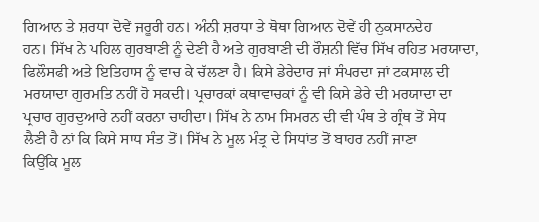ਗਿਆਨ ਤੇ ਸ਼ਰਧਾ ਦੋਵੇਂ ਜਰੂਰੀ ਹਨ। ਅੰਨੀ ਸ਼ਰਧਾ ਤੇ ਥੋਥਾ ਗਿਆਨ ਦੋਵੇਂ ਹੀ ਨੁਕਸਾਨਦੇਹ
ਹਨ। ਸਿੱਖ ਨੇ ਪਹਿਲ ਗੁਰਬਾਣੀ ਨੂੰ ਦੇਣੀ ਹੈ ਅਤੇ ਗੁਰਬਾਣੀ ਦੀ ਰੌਸ਼ਨੀ ਵਿੱਚ ਸਿੱਖ ਰਹਿਤ ਮਰਯਾਦਾ,
ਫਿਲੌਸਫੀ ਅਤੇ ਇਤਿਹਾਸ ਨੂੰ ਵਾਚ ਕੇ ਚੱਲਣਾ ਹੈ। ਕਿਸੇ ਡੇਰੇਦਾਰ ਜਾਂ ਸੰਪਰਦਾ ਜਾਂ ਟਕਸਾਲ ਦੀ
ਮਰਯਾਦਾ ਗੁਰਮਤਿ ਨਹੀਂ ਹੋ ਸਕਦੀ। ਪ੍ਰਚਾਰਕਾਂ ਕਥਾਵਾਚਕਾਂ ਨੂੰ ਵੀ ਕਿਸੇ ਡੇਰੇ ਦੀ ਮਰਯਾਦਾ ਦਾ
ਪ੍ਰਚਾਰ ਗੁਰਦੁਆਰੇ ਨਹੀਂ ਕਰਨਾ ਚਾਹੀਦਾ। ਸਿੱਖ ਨੇ ਨਾਮ ਸਿਮਰਨ ਦੀ ਵੀ ਪੰਥ ਤੇ ਗ੍ਰੰਥ ਤੋਂ ਸੇਧ
ਲੈਣੀ ਹੈ ਨਾਂ ਕਿ ਕਿਸੇ ਸਾਧ ਸੰਤ ਤੋਂ। ਸਿੱਖ ਨੇ ਮੂਲ ਮੰਤ੍ਰ ਦੇ ਸਿਧਾਂਤ ਤੋਂ ਬਾਹਰ ਨਹੀਂ ਜਾਣਾ
ਕਿਉਂਕਿ ਮੂਲ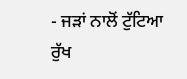- ਜੜਾਂ ਨਾਲੋਂ ਟੁੱਟਿਆ ਰੁੱਖ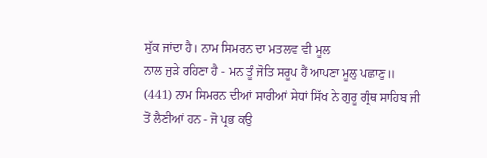ਸੁੱਕ ਜਾਂਦਾ ਹੈ। ਨਾਮ ਸਿਮਰਨ ਦਾ ਮਤਲਵ ਵੀ ਮੂਲ
ਨਾਲ ਜੁੜੇ ਰਹਿਣਾ ਹੈ - ਮਨ ਤੂੰ ਜੋਤਿ ਸਰੂਪ ਹੈਂ ਆਪਣਾ ਮੂਲੁ ਪਛਾਣੁ॥
(441) ਨਾਮ ਸਿਮਰਨ ਦੀਆਂ ਸਾਰੀਆਂ ਸੇਧਾਂ ਸਿੱਖ ਨੇ ਗੁਰੂ ਗ੍ਰੰਥ ਸਾਹਿਬ ਜੀ
ਤੋਂ ਲੈਣੀਆਂ ਹਨ - ਜੋ ਪ੍ਰਭ ਕਉ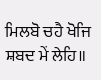ਮਿਲਬੋ ਚਹੈ ਖੋਜਿ ਸ਼ਬਦ ਮੇਂ ਲੇਹਿ॥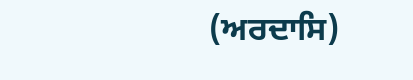(ਅਰਦਾਸਿ)